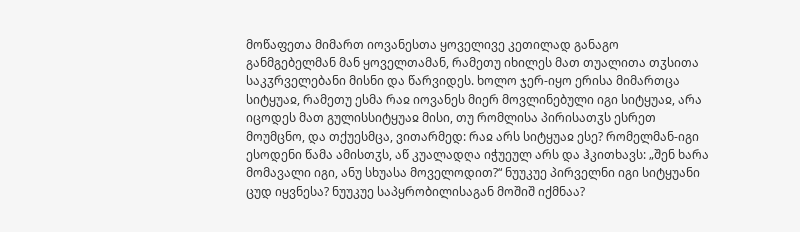მოწაფეთა მიმართ იოვანესთა ყოველივე კეთილად განაგო განმგებელმან მან ყოველთამან, რამეთუ იხილეს მათ თუალითა თჳსითა საკჳრველებანი მისნი და წარვიდეს. ხოლო ჯერ-იყო ერისა მიმართცა სიტყუაჲ, რამეთუ ესმა რაჲ იოვანეს მიერ მოვლინებული იგი სიტყუაჲ, არა იცოდეს მათ გულისსიტყუაჲ მისი, თუ რომლისა პირისათჳს ესრეთ მოუმცნო, და თქუესმცა, ვითარმედ: რაჲ არს სიტყუაჲ ესე? რომელმან-იგი ესოდენი წამა ამისთჳს, აწ კუალადღა იჭუეულ არს და ჰკითხავს: „შენ ხარა მომავალი იგი, ანუ სხუასა მოველოდით?“ ნუუკუე პირველნი იგი სიტყუანი ცუდ იყვნესა? ნუუკუე საპყრობილისაგან მოშიშ იქმნაა?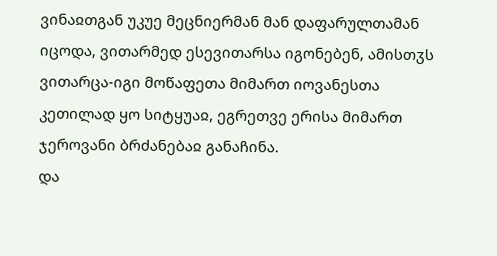ვინაჲთგან უკუე მეცნიერმან მან დაფარულთამან იცოდა, ვითარმედ ესევითარსა იგონებენ, ამისთჳს ვითარცა-იგი მოწაფეთა მიმართ იოვანესთა კეთილად ყო სიტყუაჲ, ეგრეთვე ერისა მიმართ ჯეროვანი ბრძანებაჲ განაჩინა.
და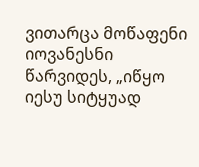ვითარცა მოწაფენი იოვანესნი წარვიდეს, „იწყო იესუ სიტყუად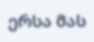ერსა მას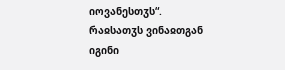იოვანესთჳს“.
რაჲსათჳს ვინაჲთგან იგინი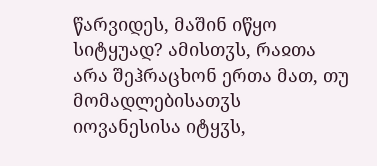წარვიდეს, მაშინ იწყო სიტყუად? ამისთჳს, რაჲთა არა შეჰრაცხონ ერთა მათ, თუ მომადლებისათჳს იოვანესისა იტყჳს,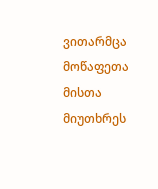ვითარმცა მოწაფეთა მისთა მიუთხრეს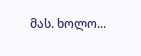მას. ხოლო...